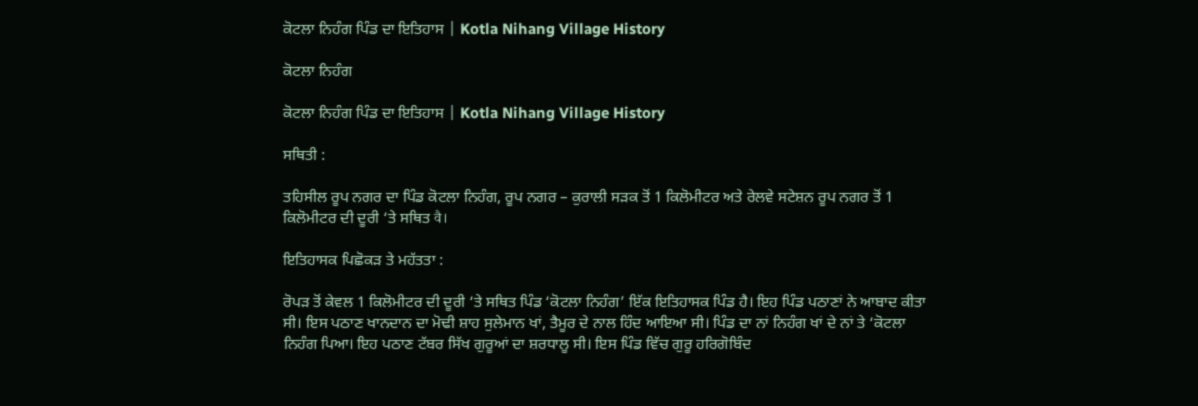ਕੋਟਲਾ ਨਿਹੰਗ ਪਿੰਡ ਦਾ ਇਤਿਹਾਸ | Kotla Nihang Village History

ਕੋਟਲਾ ਨਿਹੰਗ

ਕੋਟਲਾ ਨਿਹੰਗ ਪਿੰਡ ਦਾ ਇਤਿਹਾਸ | Kotla Nihang Village History

ਸਥਿਤੀ :

ਤਹਿਸੀਲ ਰੂਪ ਨਗਰ ਦਾ ਪਿੰਡ ਕੋਟਲਾ ਨਿਹੰਗ, ਰੂਪ ਨਗਰ – ਕੁਰਾਲੀ ਸੜਕ ਤੋਂ 1 ਕਿਲੋਮੀਟਰ ਅਤੇ ਰੇਲਵੇ ਸਟੇਸ਼ਨ ਰੂਪ ਨਗਰ ਤੋਂ 1 ਕਿਲੋਮੀਟਰ ਦੀ ਦੂਰੀ ‘ਤੇ ਸਥਿਤ वै।

ਇਤਿਹਾਸਕ ਪਿਛੋਕੜ ਤੇ ਮਹੱਤਤਾ :

ਰੋਪੜ ਤੋਂ ਕੇਵਲ 1 ਕਿਲੋਮੀਟਰ ਦੀ ਦੂਰੀ ‘ਤੇ ਸਥਿਤ ਪਿੰਡ ‘ਕੋਟਲਾ ਨਿਹੰਗ’ ਇੱਕ ਇਤਿਹਾਸਕ ਪਿੰਡ ਹੈ। ਇਹ ਪਿੰਡ ਪਠਾਣਾਂ ਨੇ ਆਬਾਦ ਕੀਤਾ ਸੀ। ਇਸ ਪਠਾਣ ਖਾਨਦਾਨ ਦਾ ਮੋਢੀ ਸ਼ਾਹ ਸੁਲੇਮਾਨ ਖਾਂ, ਤੈਮੂਰ ਦੇ ਨਾਲ ਹਿੰਦ ਆਇਆ ਸੀ। ਪਿੰਡ ਦਾ ਨਾਂ ਨਿਹੰਗ ਖਾਂ ਦੇ ਨਾਂ ਤੇ ‘ਕੋਟਲਾ ਨਿਹੰਗ ਪਿਆ। ਇਹ ਪਠਾਣ ਟੱਬਰ ਸਿੱਖ ਗੁਰੂਆਂ ਦਾ ਸ਼ਰਧਾਲੂ ਸੀ। ਇਸ ਪਿੰਡ ਵਿੱਚ ਗੁਰੂ ਹਰਿਗੋਬਿੰਦ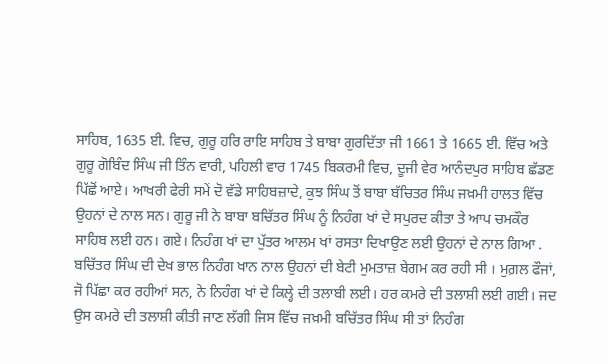ਸਾਹਿਬ, 1635 ਈ. ਵਿਚ, ਗੁਰੂ ਹਰਿ ਰਾਇ ਸਾਹਿਬ ਤੇ ਬਾਬਾ ਗੁਰਦਿੱਤਾ ਜੀ 1661 ਤੇ 1665 ਈ. ਵਿੱਚ ਅਤੇ ਗੁਰੂ ਗੋਬਿੰਦ ਸਿੰਘ ਜੀ ਤਿੰਨ ਵਾਰੀ, ਪਹਿਲੀ ਵਾਰ 1745 ਬਿਕਰਮੀ ਵਿਚ, ਦੂਜੀ ਵੇਰ ਆਨੰਦਪੁਰ ਸਾਹਿਬ ਛੱਡਣ ਪਿੱਛੋਂ ਆਏ। ਆਖਰੀ ਫੇਰੀ ਸਮੇਂ ਦੋ ਵੱਡੇ ਸਾਹਿਬਜ਼ਾਦੇ, ਕੁਝ ਸਿੰਘ ਤੋਂ ਬਾਬਾ ਬੱਚਿਤਰ ਸਿੰਘ ਜਖ਼ਮੀ ਹਾਲਤ ਵਿੱਚ ਉਹਨਾਂ ਦੇ ਨਾਲ ਸਨ। ਗੁਰੂ ਜੀ ਨੇ ਬਾਬਾ ਬਚਿੱਤਰ ਸਿੰਘ ਨੂੰ ਨਿਹੰਗ ਖਾਂ ਦੇ ਸਪੁਰਦ ਕੀਤਾ ਤੇ ਆਪ ਚਮਕੌਰ ਸਾਹਿਬ ਲਈ ਹਨ। ਗਏ। ਨਿਹੰਗ ਖਾਂ ਦਾ ਪੁੱਤਰ ਆਲਮ ਖਾਂ ਰਸਤਾ ਦਿਖਾਉਣ ਲਈ ਉਹਨਾਂ ਦੇ ਨਾਲ ਗਿਆ . ਬਚਿੱਤਰ ਸਿੰਘ ਦੀ ਦੇਖ ਭਾਲ ਨਿਹੰਗ ਖਾਨ ਨਾਲ ਉਹਨਾਂ ਦੀ ਬੇਟੀ ਮੁਮਤਾਜ਼ ਬੇਗਮ ਕਰ ਰਹੀ ਸੀ । ਮੁਗ਼ਲ ਫੌਜਾਂ, ਜੋ ਪਿੱਛਾ ਕਰ ਰਹੀਆਂ ਸਨ, ਨੇ ਨਿਹੰਗ ਖਾਂ ਦੇ ਕਿਲ੍ਹੇ ਦੀ ਤਲਾਬੀ ਲਈ। ਹਰ ਕਮਰੇ ਦੀ ਤਲਾਸ਼ੀ ਲਈ ਗਈ। ਜਦ ਉਸ ਕਮਰੇ ਦੀ ਤਲਾਸ਼ੀ ਕੀਤੀ ਜਾਣ ਲੱਗੀ ਜਿਸ ਵਿੱਚ ਜਖ਼ਮੀ ਬਚਿੱਤਰ ਸਿੰਘ ਸੀ ਤਾਂ ਨਿਹੰਗ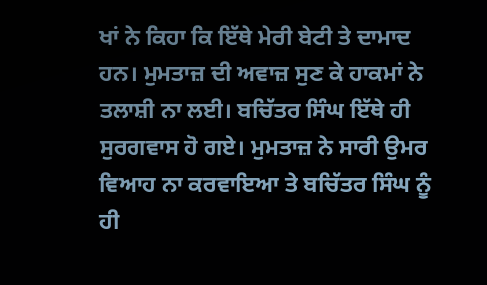ਖਾਂ ਨੇ ਕਿਹਾ ਕਿ ਇੱਥੇ ਮੇਰੀ ਬੇਟੀ ਤੇ ਦਾਮਾਦ ਹਨ। ਮੁਮਤਾਜ਼ ਦੀ ਅਵਾਜ਼ ਸੁਣ ਕੇ ਹਾਕਮਾਂ ਨੇ ਤਲਾਸ਼ੀ ਨਾ ਲਈ। ਬਚਿੱਤਰ ਸਿੰਘ ਇੱਥੇ ਹੀ ਸੁਰਗਵਾਸ ਹੋ ਗਏ। ਮੁਮਤਾਜ਼ ਨੇ ਸਾਰੀ ਉਮਰ ਵਿਆਹ ਨਾ ਕਰਵਾਇਆ ਤੇ ਬਚਿੱਤਰ ਸਿੰਘ ਨੂੰ ਹੀ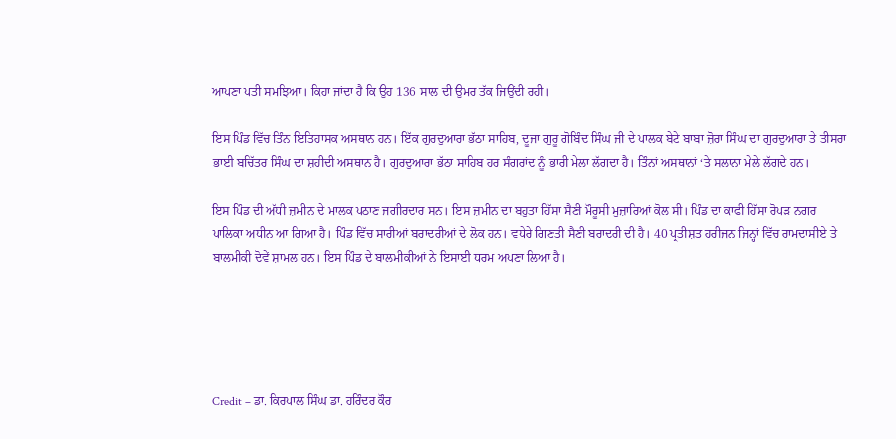ਆਪਣਾ ਪਤੀ ਸਮਝਿਆ। ਕਿਹਾ ਜਾਂਦਾ ਹੈ ਕਿ ਉਹ 136 ਸਾਲ ਦੀ ਉਮਰ ਤੱਕ ਜਿਉਂਦੀ ਰਹੀ।

ਇਸ ਪਿੰਡ ਵਿੱਚ ਤਿੰਨ ਇਤਿਹਾਸਕ ਅਸਥਾਨ ਹਨ। ਇੱਕ ਗੁਰਦੁਆਰਾ ਭੱਠਾ ਸਾਹਿਬ, ਦੂਜਾ ਗੁਰੂ ਗੋਬਿੰਦ ਸਿੰਘ ਜੀ ਦੇ ਪਾਲਕ ਬੇਟੇ ਬਾਬਾ ਜ਼ੋਰਾ ਸਿੰਘ ਦਾ ਗੁਰਦੁਆਰਾ ਤੇ ਤੀਸਰਾ ਭਾਈ ਬਚਿੱਤਰ ਸਿੰਘ ਦਾ ਸ਼ਹੀਦੀ ਅਸਥਾਨ ਹੈ। ਗੁਰਦੁਆਰਾ ਭੱਠਾ ਸਾਹਿਬ ਹਰ ਸੰਗਰਾਂਦ ਨੂੰ ਭਾਰੀ ਮੇਲਾ ਲੱਗਦਾ ਹੈ। ਤਿੰਨਾਂ ਅਸਥਾਨਾਂ ‘ਤੇ ਸਲਾਨਾ ਮੇਲੇ ਲੱਗਦੇ ਹਨ।

ਇਸ ਪਿੰਡ ਦੀ ਅੱਧੀ ਜ਼ਮੀਨ ਦੇ ਮਾਲਕ ਪਠਾਣ ਜਗੀਰਦਾਰ ਸਨ। ਇਸ ਜ਼ਮੀਨ ਦਾ ਬਹੁਤਾ ਹਿੱਸਾ ਸੈਣੀ ਮੌਰੂਸੀ ਮੁਜ਼ਾਰਿਆਂ ਕੋਲ ਸੀ। ਪਿੰਡ ਦਾ ਕਾਫੀ ਹਿੱਸਾ ਰੋਪੜ ਨਗਰ ਪਾਲਿਕਾ ਅਧੀਨ ਆ ਗਿਆ ਹੈ। ਪਿੰਡ ਵਿੱਚ ਸਾਰੀਆਂ ਬਰਾਦਰੀਆਂ ਦੇ ਲੋਕ ਹਨ। ਵਧੇਰੇ ਗਿਣਤੀ ਸੈਣੀ ਬਰਾਦਰੀ ਦੀ ਹੈ। 40 ਪ੍ਰਤੀਸ਼ਤ ਹਰੀਜਨ ਜਿਨ੍ਹਾਂ ਵਿੱਚ ਰਾਮਦਾਸੀਏ ਤੇ ਬਾਲਮੀਕੀ ਦੋਵੇਂ ਸ਼ਾਮਲ ਹਨ। ਇਸ ਪਿੰਡ ਦੇ ਬਾਲਮੀਕੀਆਂ ਨੇ ਇਸਾਈ ਧਰਮ ਅਪਣਾ ਲਿਆ ਹੈ।





Credit – ਡਾ. ਕਿਰਪਾਲ ਸਿੰਘ ਡਾ. ਹਰਿੰਦਰ ਕੌਰ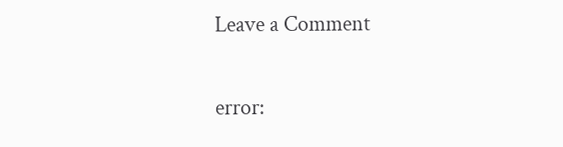Leave a Comment

error: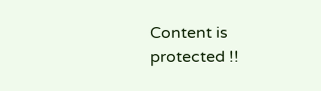Content is protected !!